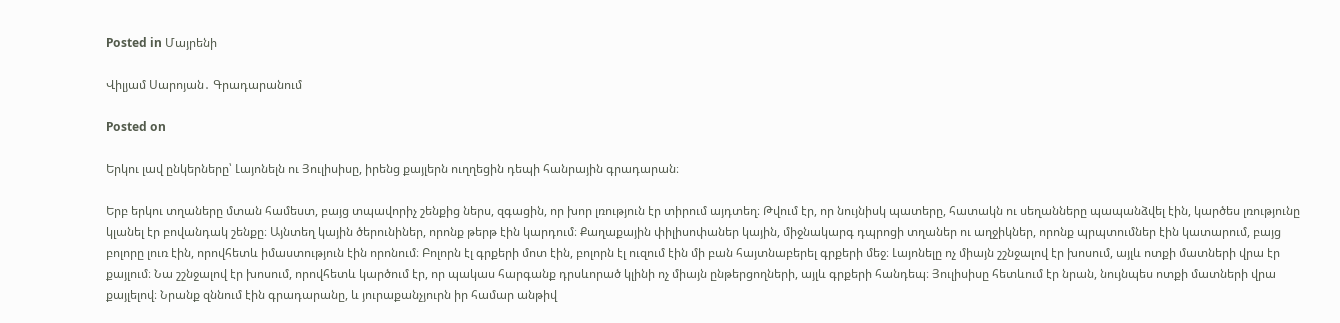Posted in Մայրենի

Վիլյամ Սարոյան․ Գրադարանում

Posted on

Երկու լավ ընկերները՝ Լայոնելն ու Յուլիսիսը, իրենց քայլերն ուղղեցին դեպի հանրային գրադարան։

Երբ երկու տղաները մտան համեստ, բայց տպավորիչ շենքից ներս, զգացին, որ խոր լռություն էր տիրում այդտեղ։ Թվում էր, որ նույնիսկ պատերը, հատակն ու սեղանները պապանձվել էին, կարծես լռությունը կլանել էր բովանդակ շենքը։ Այնտեղ կային ծերունիներ, որոնք թերթ էին կարդում։ Քաղաքային փիլիսոփաներ կային, միջնակարգ դպրոցի տղաներ ու աղջիկներ, որոնք պրպտումներ էին կատարում, բայց բոլորը լուռ էին, որովհետև իմաստություն էին որոնում։ Բոլորն էլ գրքերի մոտ էին, բոլորն էլ ուզում էին մի բան հայտնաբերել գրքերի մեջ։ Լայոնելը ոչ միայն շշնջալով էր խոսում, այլև ոտքի մատների վրա էր քայլում։ Նա շշնջալով էր խոսում, որովհետև կարծում էր, որ պակաս հարգանք դրսևորած կլինի ոչ միայն ընթերցողների, այլև գրքերի հանդեպ։ Յուլիսիսը հետևում էր նրան, նույնպես ոտքի մատների վրա քայլելով։ Նրանք զննում էին գրադարանը, և յուրաքանչյուրն իր համար անթիվ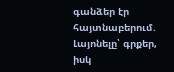գանձեր էր հայտնաբերում. Լայոնելը՝ գրքեր, իսկ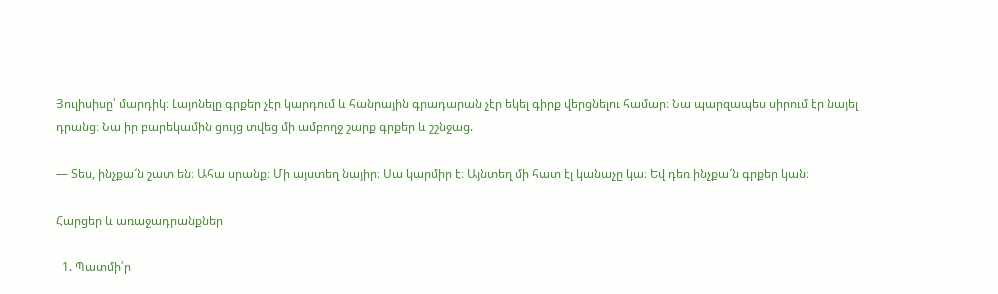Յուլիսիսը՝ մարդիկ։ Լայոնելը գրքեր չէր կարդում և հանրային գրադարան չէր եկել գիրք վերցնելու համար։ Նա պարզապես սիրում էր նայել դրանց։ Նա իր բարեկամին ցույց տվեց մի ամբողջ շարք գրքեր և շշնջաց.

— Տես, ինչքա՜ն շատ են։ Ահա սրանք։ Մի այստեղ նայիր։ Սա կարմիր է։ Այնտեղ մի հատ էլ կանաչը կա։ Եվ դեռ ինչքա՜ն գրքեր կան։

Հարցեր և առաջադրանքներ

  1. Պատմի՛ր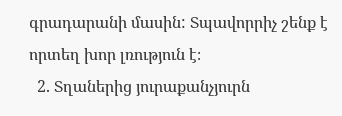գրադարանի մասին: Տպավորրիչ շենք է որտեղ խոր լռություն է։
  2. Տղաներից յուրաքանչյուրն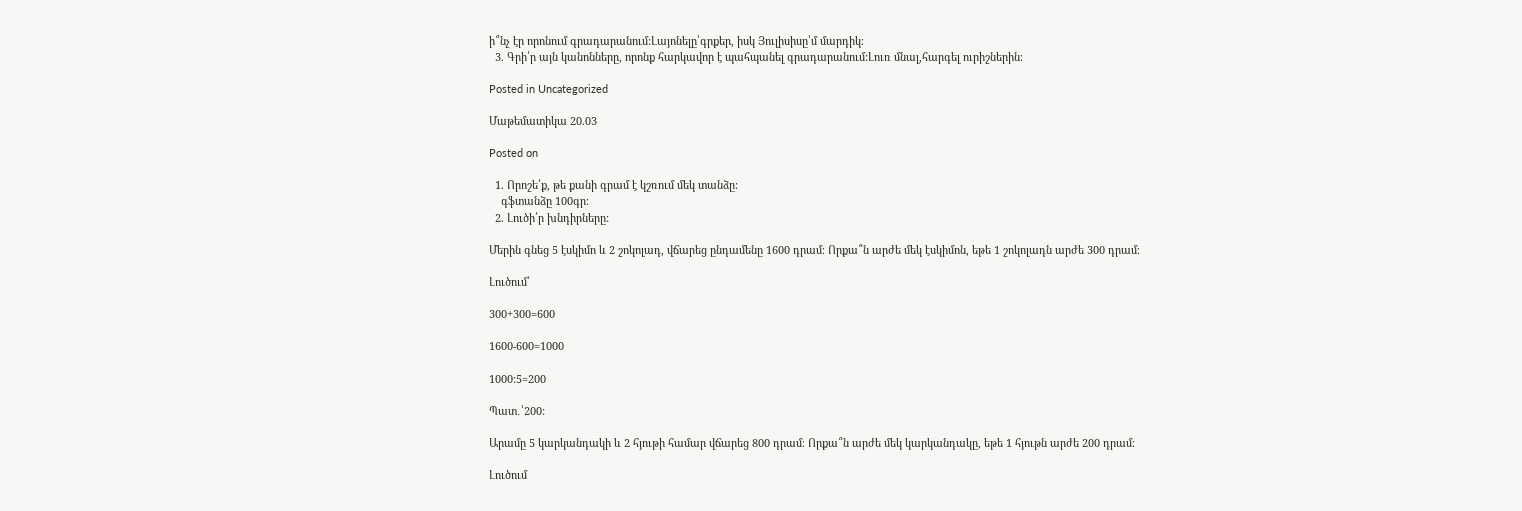ի՞նչ էր որոնում գրադարանում:Լայոնելը՝գրքեր, իսկ Յուլիսիսը՝մ մարդիկ։
  3. Գրի՛ր այն կանոնները, որոնք հարկավոր է պահպանել գրադարանում:Լուռ մնալ,հարգել ուրիշներին։

Posted in Uncategorized

Մաթեմատիկա 20.03

Posted on

  1. Որոշե՛ք, թե քանի գրամ է կշռում մեկ տանձը:
    գֆտանձը 100գր։
  2. Լուծի՛ր խնդիրները:

Մերին գնեց 5 էսկիմո և 2 շոկոլադ, վճարեց ընդամենը 1600 դրամ։ Որքա՞ն արժե մեկ էսկիմոն, եթե 1 շոկոլադն արժե 300 դրամ։

Լուծում՝

300+300=600

1600-600=1000

1000:5=200

Պատ․՝200:

Արամը 5 կարկանդակի և 2 հյութի համար վճարեց 800 դրամ։ Որքա՞ն արժե մեկ կարկանդակը, եթե 1 հյութն արժե 200 դրամ։

Լուծում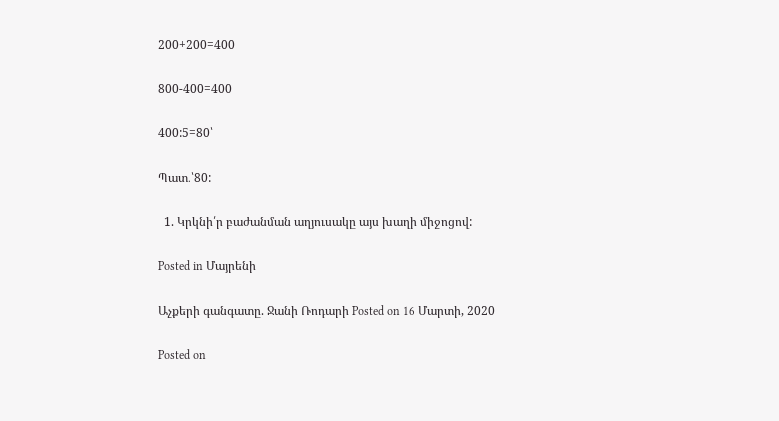200+200=400

800-400=400

400:5=80՝

Պատ․՝80:

  1. Կրկնի՛ր բաժանման աղյուսակը այս խաղի միջոցով:

Posted in Մայրենի

Աչքերի գանգատը. Ջանի Ռոդարի Posted on 16 Մարտի, 2020

Posted on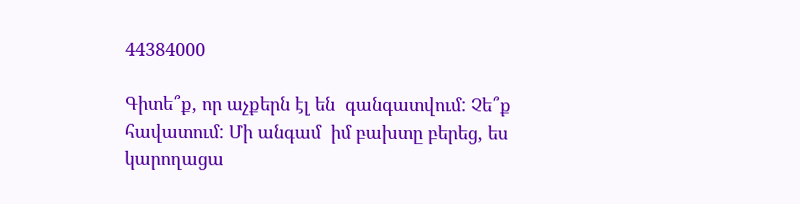44384000

Գիտե՞ք, որ աչքերն էլ են  գանգատվում: Չե՞ք հավատում: Մի անգամ  իմ բախտը բերեց, ես կարողացա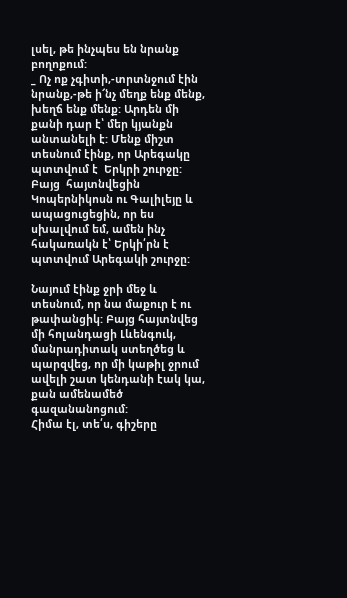լսել, թե ինչպես են նրանք բողոքում:
_ Ոչ ոք չգիտի,-տրտնջում էին նրանք,-թե ի՜նչ մեղք ենք մենք, խեղճ ենք մենք: Արդեն մի քանի դար է՝ մեր կյանքն  անտանելի է: Մենք միշտ տեսնում էինք, որ Արեգակը  պտտվում է  Երկրի շուրջը: Բայց  հայտնվեցին  Կոպերնիկոսն ու Գալիլեյը և ապացուցեցին, որ ես սխալվում եմ, ամեն ինչ հակառակն է՝ Երկի՛րն է պտտվում Արեգակի շուրջը:

Նայում էինք ջրի մեջ և տեսնում, որ նա մաքուր է ու թափանցիկ: Բայց հայտնվեց մի հոլանդացի Լևենգուկ, մանրադիտակ ստեղծեց և պարզվեց, որ մի կաթիլ ջրում ավելի շատ կենդանի էակ կա, քան ամենամեծ գազանանոցում:
Հիմա էլ, տե՛ս, գիշերը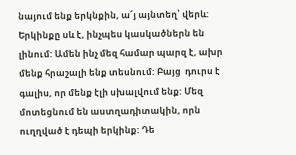նայում ենք երկնքին, ա՜յ այնտեղ՝ վերև: Երկինքը սև է, ինչպես կասկածներն են լինում: Ամեն ինչ մեզ համար պարզ է, ախր մենք հրաշալի ենք տեսնում: Բայց  դուրս է գալիս, որ մենք էլի սխալվում ենք: Մեզ մոտեցնում են աստղադիտակին, որն ուղղված է դեպի երկինք: Դե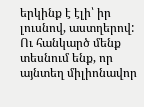երկինք է էլի՝ իր լուսնով, աստղերով: Ու հանկարծ մենք տեսնում ենք, որ այնտեղ միլիոնավոր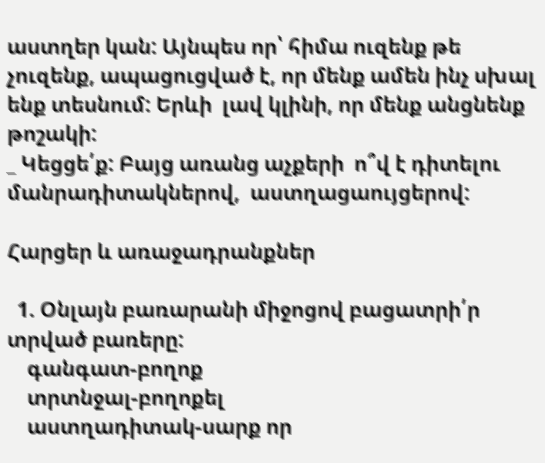աստղեր կան: Այնպես որ՝ հիմա ուզենք թե չուզենք, ապացուցված է, որ մենք ամեն ինչ սխալ ենք տեսնում: Երևի  լավ կլինի, որ մենք անցնենք թոշակի:
_ Կեցցե՛ք: Բայց առանց աչքերի  ո՞վ է դիտելու մանրադիտակներով,  աստղացաույցերով:

Հարցեր և առաջադրանքներ

  1. Օնլայն բառարանի միջոցով բացատրի՛ր տրված բառերը:
    գանգատ-բողոք
    տրտնջալ-բողոքել
    աստղադիտակ-սարք որ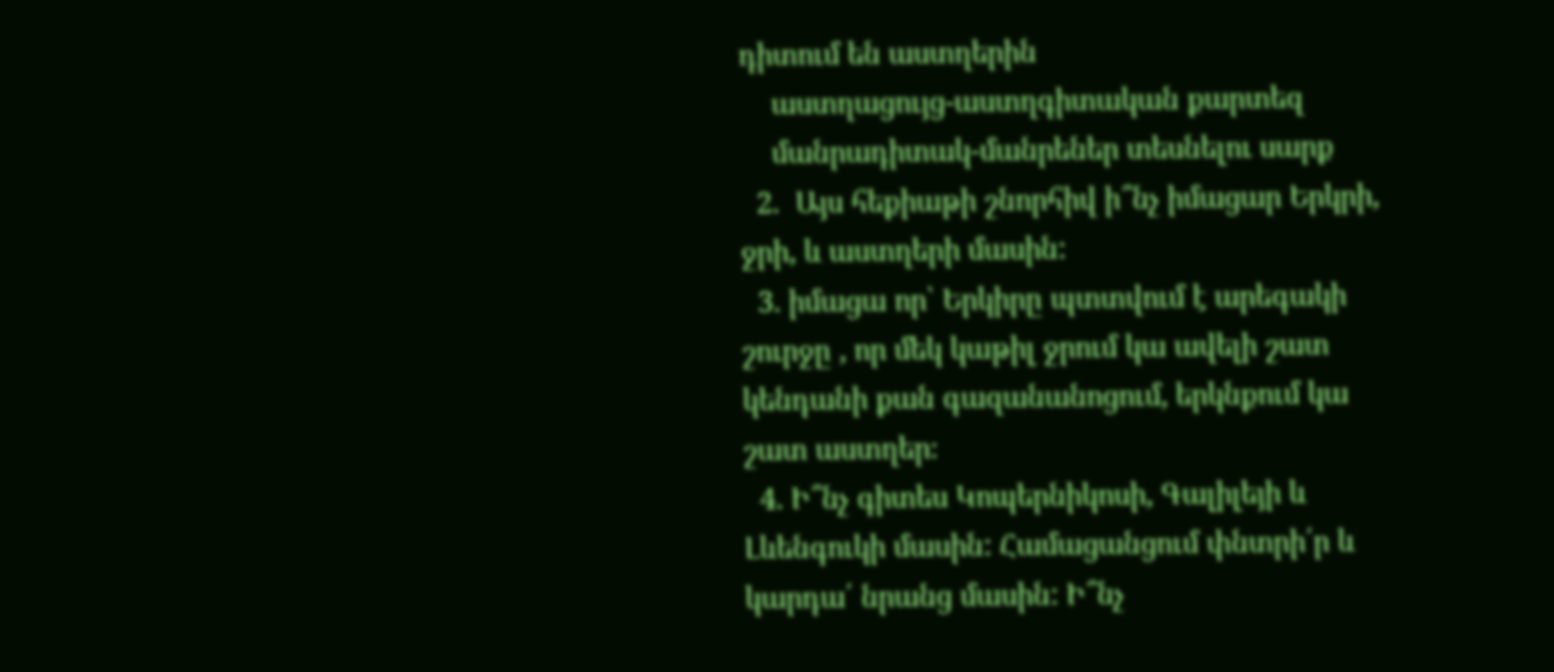դիտում են աստղերին
    աստղացույց-աստղգիտական քարտեզ
    մանրադիտակ-մանրեներ տեսնելու սարք
  2.  Այս հեքիաթի շնորհիվ ի՞նչ իմացար Երկրի, ջրի, և աստղերի մասին:
  3. իմացա որ՝ Երկիրը պտտվում է արեգակի շուրջը , որ մեկ կաթիլ ջրում կա ավելի շատ կենդանի քան գազանանոցում, երկնքում կա շատ աստղեր։
  4. Ի՞նչ գիտես Կոպերնիկոսի, Գալիլեյի և Լևենգուկի մասին: Համացանցում փնտրի՛ր և կարդա՛ նրանց մասին: Ի՞նչ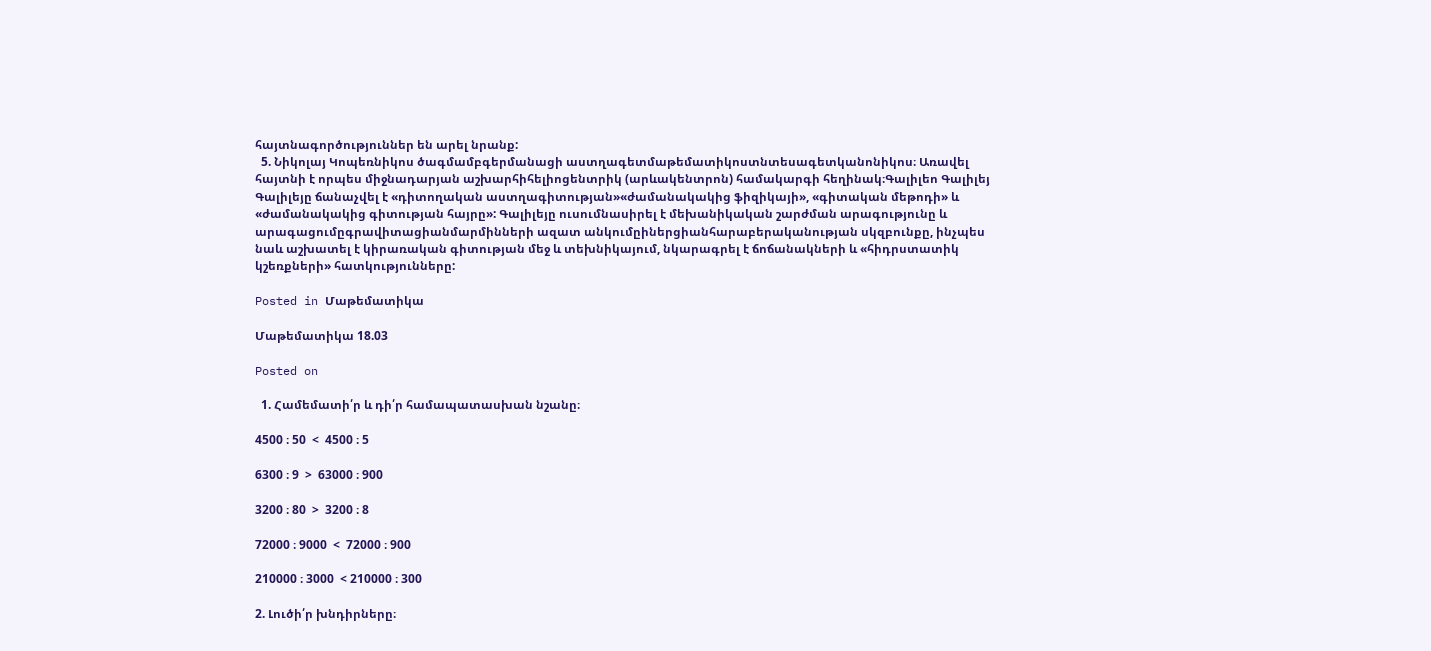հայտնագործություններ են արել նրանք:
  5. Նիկոլայ Կոպեռնիկոս ծագմամբգերմանացի աստղագետմաթեմատիկոստնտեսագետկանոնիկոս։ Առավել հայտնի է որպես միջնադարյան աշխարհիհելիոցենտրիկ (արևակենտրոն) համակարգի հեղինակ։Գալիլեո Գալիլեյ  Գալիլեյը ճանաչվել է «դիտողական աստղագիտության»«ժամանակակից ֆիզիկայի», «գիտական մեթոդի» և «ժամանակակից գիտության հայրը»: Գալիլեյը ուսումնասիրել է մեխանիկական շարժման արագությունը և արագացումըգրավիտացիանմարմինների ազատ անկումըիներցիանհարաբերականության սկզբունքը, ինչպես նաև աշխատել է կիրառական գիտության մեջ և տեխնիկայում, նկարագրել է ճոճանակների և «հիդրստատիկ կշեռքների» հատկությունները:

Posted in Մաթեմատիկա

Մաթեմատիկա 18.03

Posted on

  1. Համեմատի՛ր և դի՛ր համապատասխան նշանը։

4500 ։ 50  <  4500 ։ 5

6300 ։ 9  >  63000 ։ 900

3200 ։ 80  >  3200 ։ 8

72000 ։ 9000  <  72000 ։ 900

210000 ։ 3000  < 210000 ։ 300

2. Լուծի՛ր խնդիրները։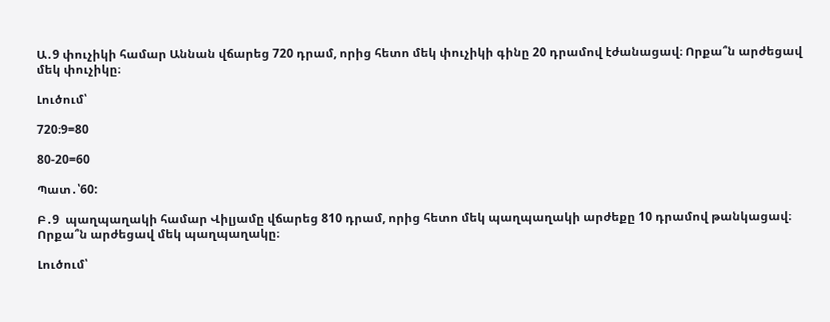Ա․9 փուչիկի համար Աննան վճարեց 720 դրամ, որից հետո մեկ փուչիկի գինը 20 դրամով էժանացավ։ Որքա՞ն արժեցավ մեկ փուչիկը։

Լուծում՝

720։9=80

80-20=60

Պատ․՝60:

Բ․9  պաղպաղակի համար Վիլյամը վճարեց 810 դրամ, որից հետո մեկ պաղպաղակի արժեքը 10 դրամով թանկացավ։ Որքա՞ն արժեցավ մեկ պաղպաղակը։

Լուծում՝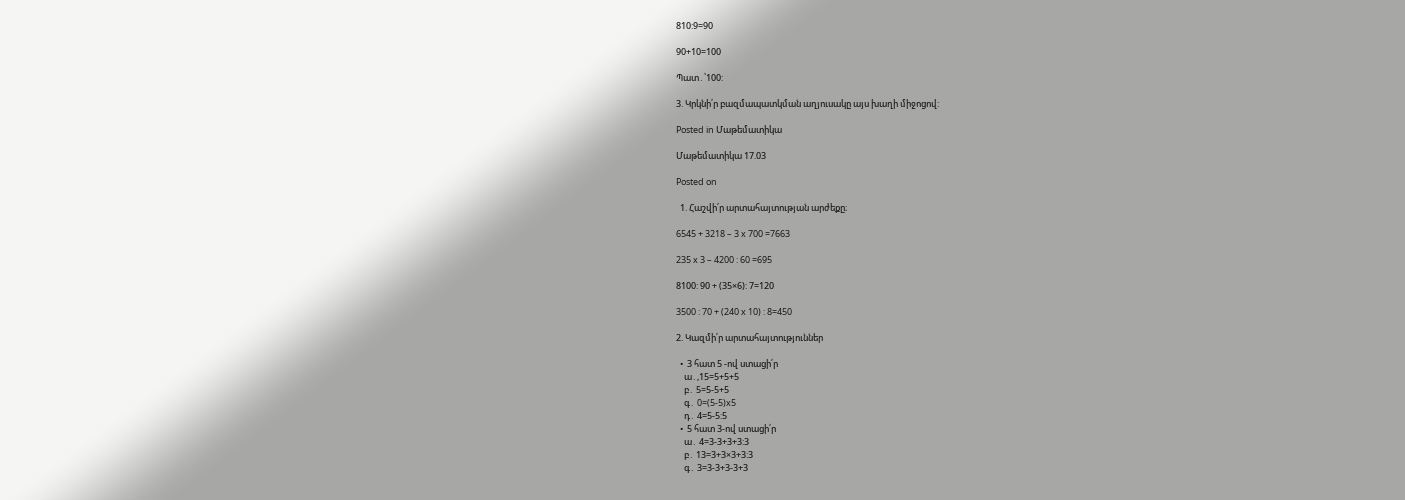810:9=90

90+10=100

Պատ․՝100:

3. Կրկնի՛ր բազմապատկման աղյուսակը այս խաղի միջոցով:

Posted in Մաթեմատիկա

Մաթեմատիկա 17.03

Posted on

  1. Հաշվի՛ր արտահայտության արժեքը։

6545 + 3218 – 3 x 700 =7663

235 x 3 – 4200 : 60 =695

8100: 90 + (35×6): 7=120

3500 : 70 + (240 x 10) : 8=450

2. Կազմի՛ր արտահայտություններ

  •  3 հատ 5 -ով ստացի՛ր
    ա․,15=5+5+5
    բ․ 5=5-5+5
    գ․ 0=(5-5)x5
    դ․ 4=5-5:5
  •  5 հատ 3-ով ստացի՛ր
    ա․ 4=3-3+3+3:3
    բ․ 13=3+3×3+3:3
    գ․ 3=3-3+3-3+3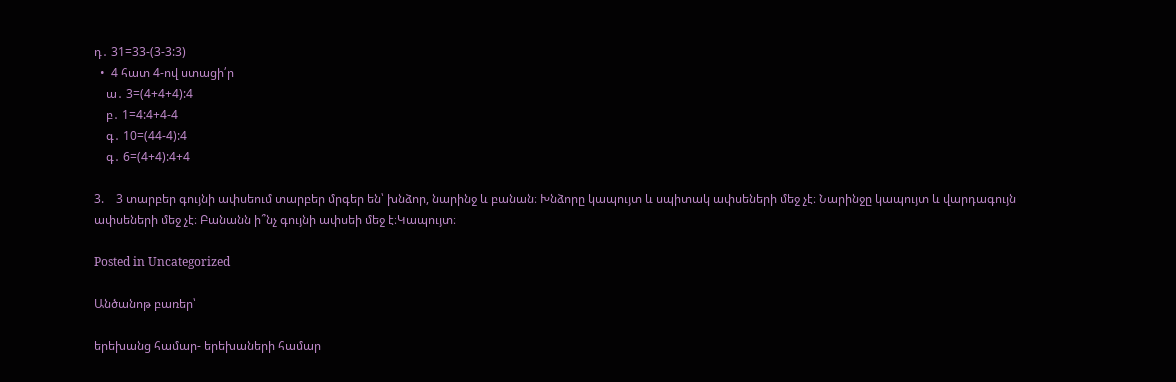դ․ 31=33-(3-3:3)
  •  4 հատ 4-ով ստացի՛ր
    ա․ 3=(4+4+4):4
    բ․ 1=4:4+4-4
    գ․ 10=(44-4):4
    գ․ 6=(4+4):4+4

3.    3 տարբեր գույնի ափսեում տարբեր մրգեր են՝ խնձոր, նարինջ և բանան։ Խնձորը կապույտ և սպիտակ ափսեների մեջ չէ։ Նարինջը կապույտ և վարդագույն ափսեների մեջ չէ։ Բանանն ի՞նչ գույնի ափսեի մեջ է։Կապույտ։

Posted in Uncategorized

Անծանոթ բառեր՝

երեխանց համար- երեխաների համար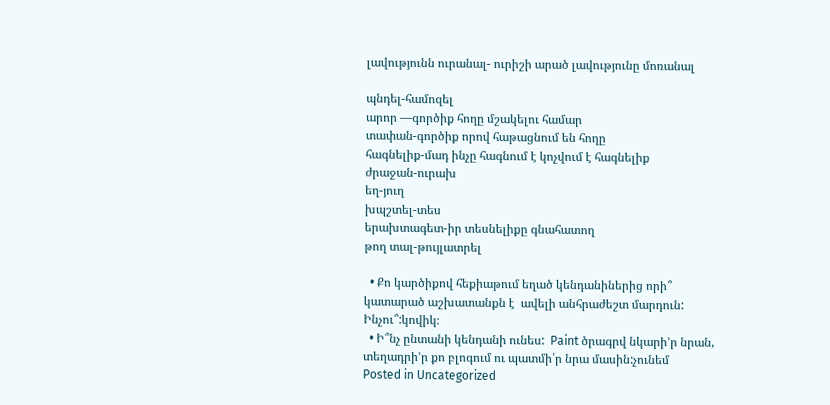լավությունն ուրանալ- ուրիշի արած լավությունը մոռանալ

պնդել-համոզել
արոր —գործիք հողը մշակելու համար
տափան-գործիք որով հաթացնում են հողը
հագնելիք-մադ ինչը հագնում է կոչվում է հագնելիք
ժրաջան-ուրախ
եղ-յուղ
խպշտել-տես
երախտագետ-իր տեսնելիքը գնահատող
թող տալ-թույլատրել

  • Քո կարծիքով հեքիաթում եղած կենդանիներից որի՞ կատարած աշխատանքն է  ավելի անհրաժեշտ մարդուն: Ինչու՞:կովիկ։
  • Ի՞նչ ընտանի կենդանի ունես:  Paint ծրագրվ նկարի’ր նրան, տեղադրի’ր քո բլոգում ու պատմի՛ր նրա մասին:չունեմ
Posted in Uncategorized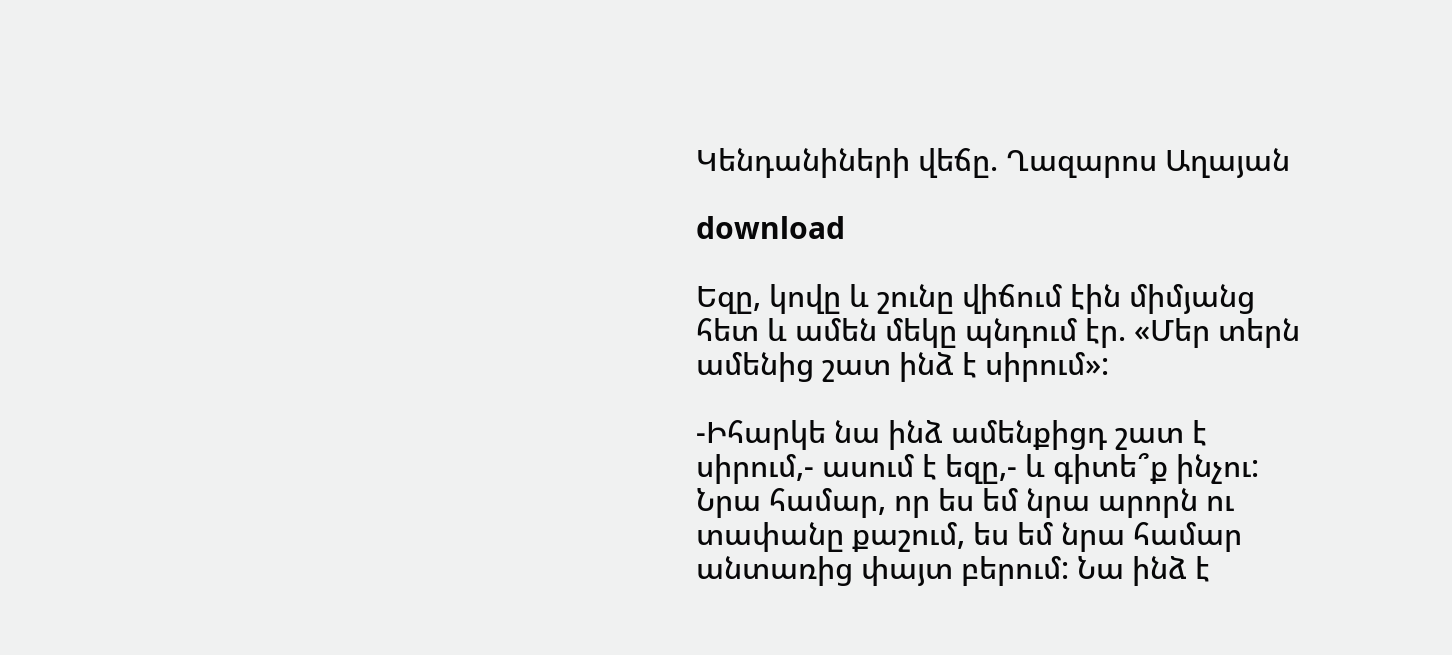Կենդանիների վեճը. Ղազարոս Աղայան

download

Եզը, կովը և շունը վիճում էին միմյանց հետ և ամեն մեկը պնդում էր. «Մեր տերն ամենից շատ ինձ է սիրում»:

-Իհարկե նա ինձ ամենքիցդ շատ է սիրում,- ասում է եզը,- և գիտե՞ք ինչու: Նրա համար, որ ես եմ նրա արորն ու տափանը քաշում, ես եմ նրա համար անտառից փայտ բերում: Նա ինձ է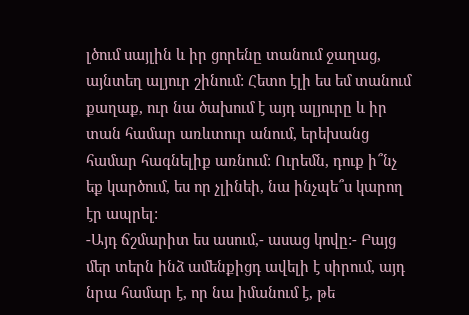լծում սայլին և իր ցորենը տանում ջաղաց, այնտեղ ալյուր շինում: Հետո էլի ես եմ տանում քաղաք, ուր նա ծախում է այդ ալյուրը և իր տան համար առևտուր անում, երեխանց համար հագնելիք առնում: Ուրեմն, դուք ի՞նչ եք կարծում, ես որ չլինեի, նա ինչպե՞ս կարող էր ապրել:
-Այդ ճշմարիտ ես ասում,- ասաց կովը:- Բայց մեր տերն ինձ ամենքիցդ ավելի է սիրում, այդ նրա համար է, որ նա իմանում է, թե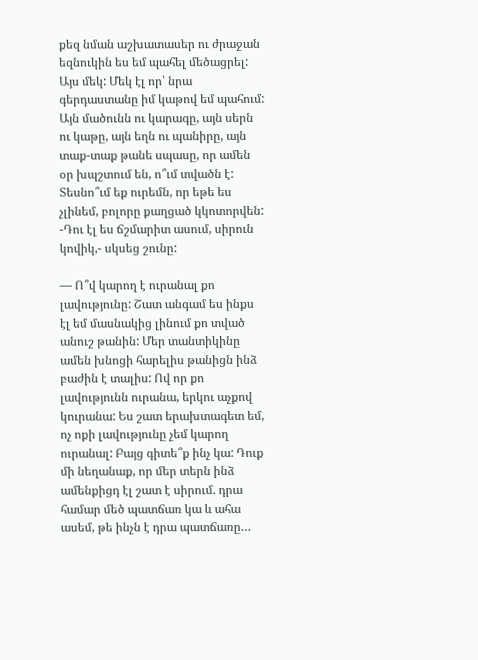քեզ նման աշխատասեր ու ժրաջան եզնուկին ես եմ պահել մեծացրել:
Այս մեկ: Մեկ էլ որ՝ նրա գերդաստանը իմ կաթով եմ պահում: Այն մածունն ու կարագը, այն սերն ու կաթը, այն եղն ու պանիրը, այն տաք-տաք թանե սպասը, որ ամեն օր խպշտում են, ո՞ւմ տվածն է: Տեսնո՞ւմ եք ուրեմն, որ եթե ես չլինեմ, բոլորը քաղցած կկոտորվեն:
-Դու էլ ես ճշմարիտ ասում, սիրուն կովիկ,- սկսեց շունը:

— Ո՞վ կարող է ուրանալ քո լավությունը: Շատ անգամ ես ինքս էլ եմ մասնակից լինում քո տված անուշ թանին: Մեր տանտիկինը ամեն խնոցի հարելիս թանիցն ինձ բաժին է տալիս: Ով որ քո լավությունն ուրանա, երկու աչքով կուրանա: Ես շատ երախտագետ եմ, ոչ ոքի լավությունը չեմ կարող ուրանալ: Բայց գիտե՞ք ինչ կա: Դուք մի նեղանաք, որ մեր տերն ինձ ամենքիցդ էլ շատ է սիրում. դրա համար մեծ պատճառ կա և ահա ասեմ, թե ինչն է դրա պատճառը…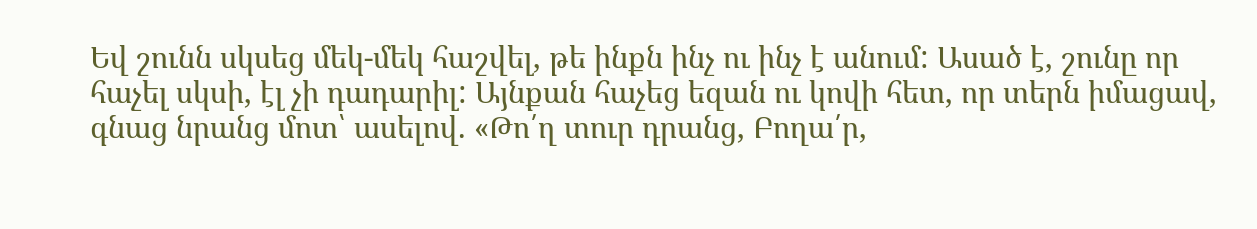Եվ շունն սկսեց մեկ-մեկ հաշվել, թե ինքն ինչ ու ինչ է անում: Ասած է, շունը որ հաչել սկսի, էլ չի դադարիլ: Այնքան հաչեց եզան ու կովի հետ, որ տերն իմացավ, գնաց նրանց մոտ՝ ասելով. «Թո՛ղ տուր դրանց, Բողա՛ր,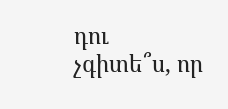դու չգիտե՞ս, որ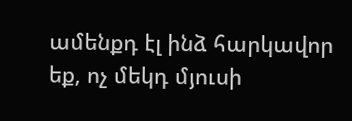ամենքդ էլ ինձ հարկավոր եք, ոչ մեկդ մյուսի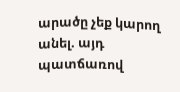արածը չեք կարող անել. այդ պատճառով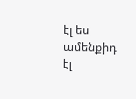էլ ես ամենքիդ էլ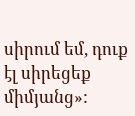սիրում եմ, դուք էլ սիրեցեք միմյանց»: